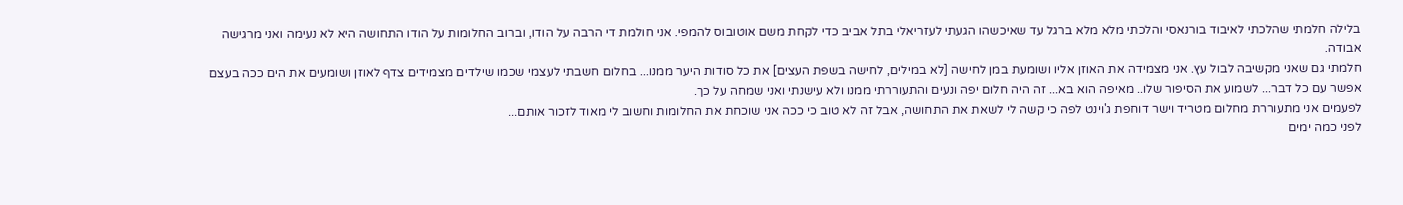בלילה חלמתי שהלכתי לאיבוד בורנאסי והלכתי מלא מלא ברגל עד שאיכשהו הגעתי לעזריאלי בתל אביב כדי לקחת משם אוטובוס להמפי. אני חולמת די הרבה על הודו, וברוב החלומות על הודו התחושה היא לא נעימה ואני מרגישה אבודה.
חלמתי גם שאני מקשיבה לבול עץ. אני מצמידה את האוזן אליו ושומעת במן לחישה [לא במילים, לחישה בשפת העצים] את כל סודות היער ממנו... בחלום חשבתי לעצמי שכמו שילדים מצמידים צדף לאוזן ושומעים את הים ככה בעצם אפשר עם כל דבר... לשמוע את הסיפור שלו.. מאיפה הוא בא... זה היה חלום יפה ונעים והתעוררתי ממנו ולא עישנתי ואני שמחה על כך.
לפעמים אני מתעוררת מחלום מטריד וישר דוחפת ג'וינט לפה כי קשה לי לשאת את התחושה, אבל זה לא טוב כי ככה אני שוכחת את החלומות וחשוב לי מאוד לזכור אותם...
לפני כמה ימים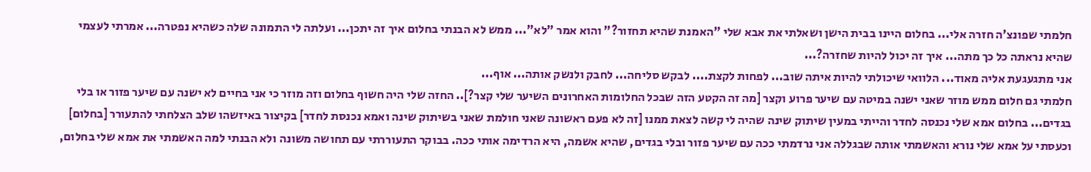חלמתי שפונצ'ה חזרה אלי... בחלום היינו בבית הישן ושאלתי את אבא שלי "האמנת שהיא תחזור?" והוא אמר "לא"... ממש לא הבנתי בחלום איך זה יתכן... ועלתה לי התמונה שלה כשהיא נפטרה... אמרתי לעצמי שהיא נראתה כל כך מתה... איך זה יכול להיות שחזרה?...
אני מתגעגעת אליה מאוד... הלוואי שיכולתי להיות איתה שוב... לפחות לקצת.... לבקש סליחה... לחבק ולנשק אותה... אוף...
חלמתי גם חלום ממש מוזר שאני ישנה במיטה עם שיער פרוע וקצר [מה זה הקטע הזה שבכל החלומות האחרונים השיער שלי קצר?].. החזה שלי היה חשוף בחלום וזה מוזר כי אני בחיים לא ישנה עם שיער פזור או בלי בגדים... בחלום אמא שלי נכנסה לחדר והייתי במעין שיתוק שינה שהיה לי קשה לצאת ממנו [זה לא פעם ראשונה שאני חולמת שאני בשיתוק שינה ואמא נכנסת לחדר] בקיצור באיזשהו שלב הצלחתי להתעורר [בחלום] וכעסתי על אמא שלי נורא והאשמתי אותה שבגללה אני נרדמתי ככה עם שיער פזור ובלי בגדים, שהיא אשמה, היא הרדימה אותי ככה. בבוקר התעוררתי עם תחושה משונה ולא הבנתי למה האשמתי את אמא שלי בחלום,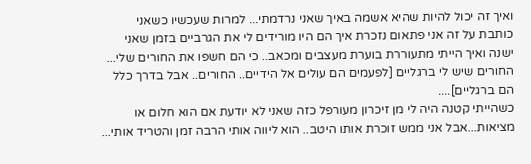ואיך זה יכול להיות שהיא אשמה באיך שאני נרדמתי... למרות שעכשיו כשאני כותבת על זה אני פתאום נזכרת איך הם היו מורידים לי את הגרביים בזמן שאני ישנה ואיך הייתי מתעוררת בוערת מעצבים ומכאב.. כי הם חשפו את החורים שלי... החורים שיש לי ברגליים [לפעמים הם עולים אל הידיים.. החורים.. אבל בדרך כלל הם ברגליים]....
כשהייתי קטנה היה לי מן זיכרון מעורפל כזה שאני לא יודעת אם הוא חלום או מציאות...אבל אני ממש זוכרת אותו היטב.. הוא ליווה אותי הרבה זמן והטריד אותי...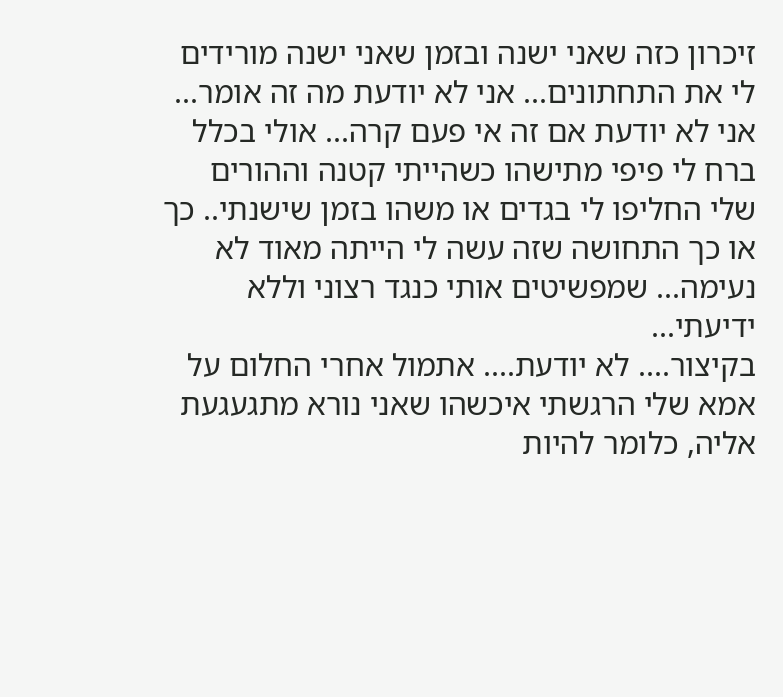זיכרון כזה שאני ישנה ובזמן שאני ישנה מורידים לי את התחתונים... אני לא יודעת מה זה אומר... אני לא יודעת אם זה אי פעם קרה... אולי בכלל ברח לי פיפי מתישהו כשהייתי קטנה וההורים שלי החליפו לי בגדים או משהו בזמן שישנתי.. כך או כך התחושה שזה עשה לי הייתה מאוד לא נעימה... שמפשיטים אותי כנגד רצוני וללא ידיעתי...
בקיצור.... לא יודעת.... אתמול אחרי החלום על אמא שלי הרגשתי איכשהו שאני נורא מתגעגעת אליה, כלומר להיות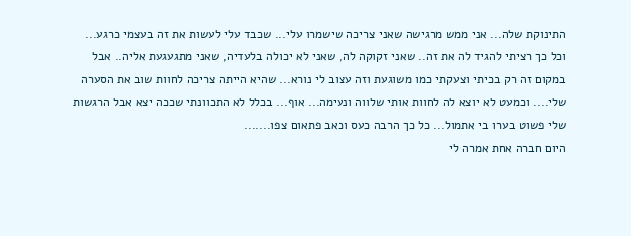התינוקת שלה... אני ממש מרגישה שאני צריכה שישמרו עלי... שכבד עלי לעשות את זה בעצמי כרגע... וכל כך רציתי להגיד לה את זה.. שאני זקוקה לה, שאני לא יכולה בלעדיה, שאני מתגעגעת אליה.. אבל במקום זה רק בכיתי וצעקתי כמו משוגעת וזה עצוב לי נורא... שהיא הייתה צריכה לחוות שוב את הסערה שלי.... וכמעט לא יוצא לה לחוות אותי שלווה ונעימה... אוף... בכלל לא התכוונתי שככה יצא אבל הרגשות שלי פשוט בערו בי אתמול... כל כך הרבה כעס וכאב פתאום צפו.......
היום חברה אחת אמרה לי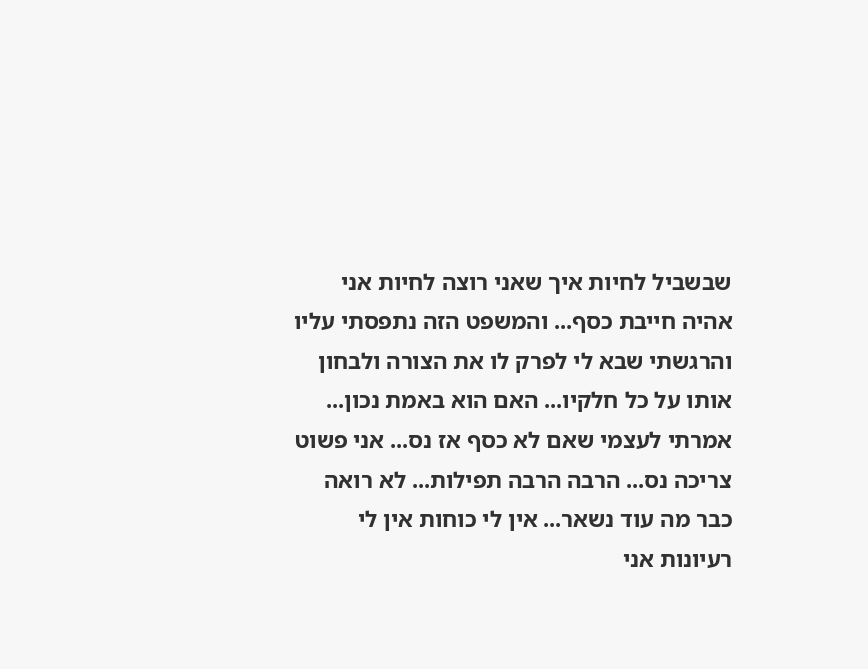שבשביל לחיות איך שאני רוצה לחיות אני אהיה חייבת כסף... והמשפט הזה נתפסתי עליו והרגשתי שבא לי לפרק לו את הצורה ולבחון אותו על כל חלקיו... האם הוא באמת נכון... אמרתי לעצמי שאם לא כסף אז נס... אני פשוט צריכה נס... הרבה הרבה תפילות... לא רואה כבר מה עוד נשאר... אין לי כוחות אין לי רעיונות אני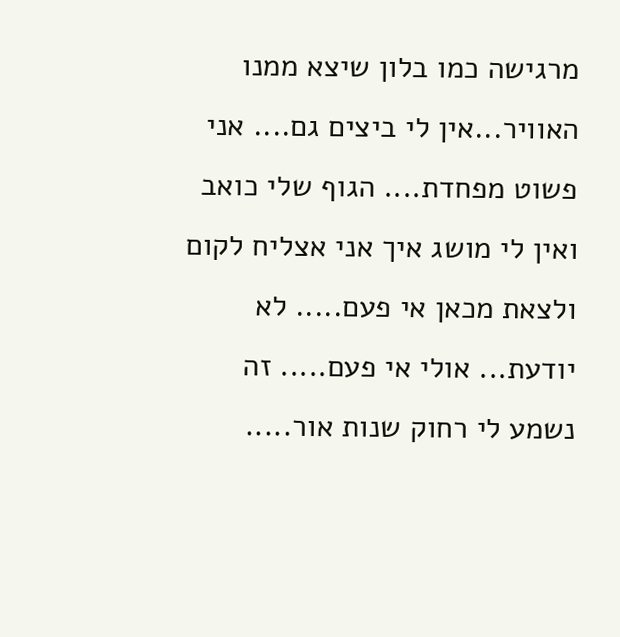מרגישה כמו בלון שיצא ממנו האוויר...אין לי ביצים גם.... אני פשוט מפחדת.... הגוף שלי כואב ואין לי מושג איך אני אצליח לקום ולצאת מכאן אי פעם..... לא יודעת... אולי אי פעם..... זה נשמע לי רחוק שנות אור.....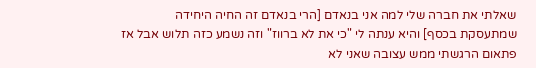שאלתי את חברה שלי למה אני בנאדם [הרי בנאדם זה החיה היחידה שמתעסקת בכסף] והיא ענתה לי "כי את לא ברווז" וזה נשמע כזה תלוש אבל אז פתאום הרגשתי ממש עצובה שאני לא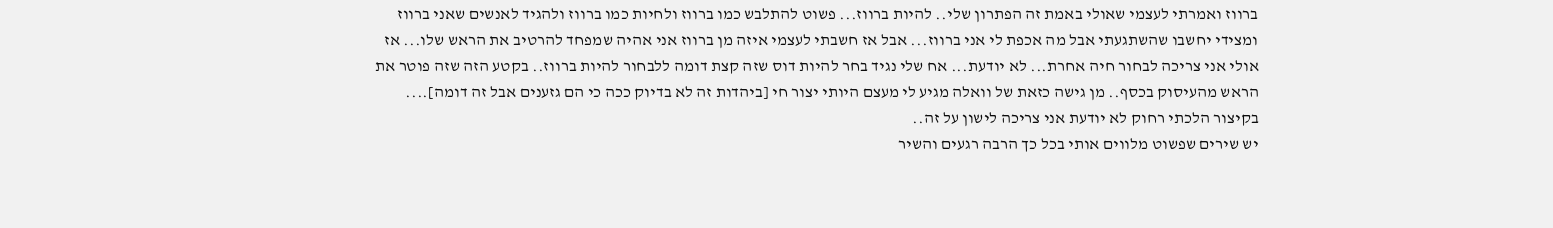ברווז ואמרתי לעצמי שאולי באמת זה הפתרון שלי.. להיות ברווז... פשוט להתלבש כמו ברווז ולחיות כמו ברווז ולהגיד לאנשים שאני ברווז ומצידי יחשבו שהשתגעתי אבל מה אכפת לי אני ברווז... אבל אז חשבתי לעצמי איזה מן ברווז אני אהיה שמפחד להרטיב את הראש שלו... אז אולי אני צריכה לבחור חיה אחרת... לא יודעת... אח שלי נגיד בחר להיות דוס שזה קצת דומה ללבחור להיות ברווז.. בקטע הזה שזה פוטר את הראש מהעיסוק בכסף.. מן גישה כזאת של וואלה מגיע לי מעצם היותי יצור חי [ביהדות זה לא בדיוק ככה כי הם גזענים אבל זה דומה].... בקיצור הלכתי רחוק לא יודעת אני צריכה לישון על זה..
יש שירים שפשוט מלווים אותי בכל כך הרבה רגעים והשיר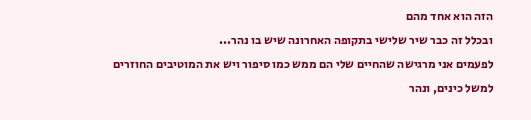הזה הוא אחד מהם
ובכלל זה כבר שיר שלישי בתקופה האחרונה שיש בו נהר...
לפעמים אני מרגישה שהחיים שלי הם ממש כמו סיפור ויש את המוטיבים החוזרים
למשל כינים, ונהר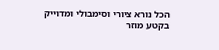הכל נורא ציורי וסימבולי ומדוייק בקטע מוזר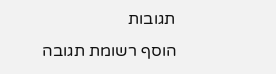תגובות
הוסף רשומת תגובה